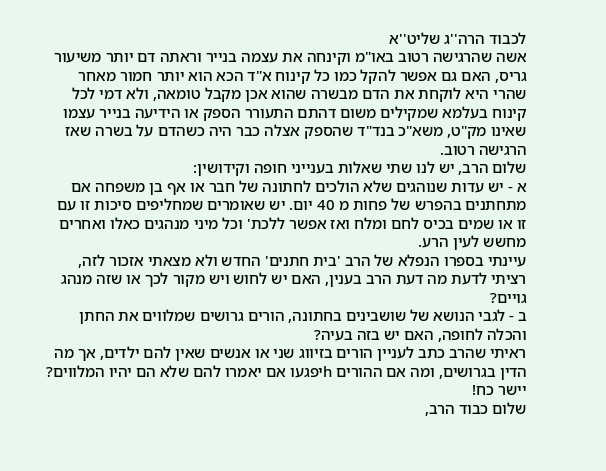לכבוד הרה''ג שליט''א
אשה שהרגישה רטוב באו"מ וקינחה את עצמה בנייר וראתה דם יותר משיעור גריס, האם גם אפשר להקל כמו כל קינוח א"ד הכא הוא יותר חמור מאחר שהרי היא לוקחת את הדם מבשרה שהוא אכן מקבל טומאה, ולא דמי לכל קינוח בעלמא שמקילים משום דהתם התעורר הספק או הידיעה בנייר עצמו שאינו מק"ט, משא"כ בנד"ד שהספק אצלה כבר היה כשהדם על בשרה שאז הרגישה רטוב.
שלום הרב, יש לנו שתי שאלות בענייני חופה וקידושין:
א - יש עדות שנוהגים שלא הולכים לחתונה של חבר או אף בן משפחה אם מתחתנים בהפרש של פחות מ 40 יום. יש שאומרים שמחליפים סיכות זו עם זו או שמים בכיס לחם ומלח ואז אפשר ללכת' וכל מיני מנהגים כאלו ואחרים מחשש לעין הרע.
עיינתי בספרו הנפלא של הרב 'בית חתנים' החדש ולא מצאתי אזכור לזה, רציתי לדעת מה דעת הרב בענין, האם יש לחוש ויש מקור לכך או שזה מנהג גויים?
ב - לגבי הנושא של שושבינים בחתונה, הורים גרושים שמלווים את החתן והכלה לחופה, האם יש בזה בעיה?
ראיתי שהרב כתב לעניין הורים בזיווג שני או אנשים שאין להם ילדים, אך מה הדין בגרושים, ומה אם ההורים hיפגעו אם יאמרו להם שלא הם יהיו המלווים?
יישר כח!
שלום כבוד הרב,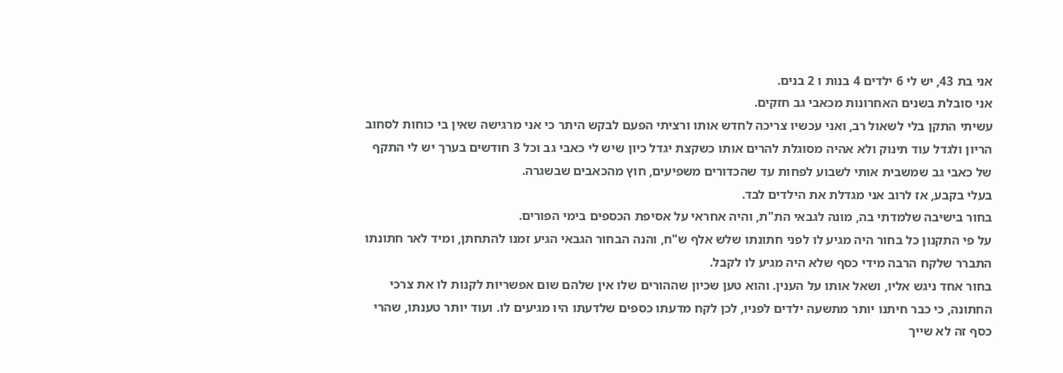אני בת 43, יש לי 6 ילדים 4 בנות ו 2 בנים.
אני סובלת בשנים האחרונות מכאבי גב חזקים.
עשיתי התקן בלי לשאול רב, ואני עכשיו צריכה לחדש אותו ורציתי הפעם לבקש היתר כי אני מרגישה שאין בי כוחות לסחוב הריון ולגדל עוד תינוק ולא אהיה מסוגלת להרים אותו כשקצת יגדל כיון שיש לי כאבי גב וכל 3 חודשים בערך יש לי התקף של כאבי גב שמשבית אותי לשבוע לפחות עד שהכדורים משפיעים, חוץ מהכאבים שבשגרה.
בעלי בקבע, אז לרוב אני מגדלת את הילדים לבד.
בחור בישיבה שלמדתי בה, מונה לגבאי הת"ת, והיה אחראי על אסיפת הכספים בימי הפורים.
על פי התקנון כל בחור היה מגיע לו לפני חתונתו שלש אלף ש"ח, והנה הבחור הגבאי הגיע זמנו להתחתן, ומיד לאר חתונתו התברר שלקח הרבה מידי כסף שלא היה מגיע לו לקבל.
בחור אחד ניגש אליו, ושאל אותו על הענין. והוא טען שכיון שההורים שלו אין שלהם שום אפשריות לקנות לו את צרכי החתונה, כי כבר חיתנו יותר מתשעה ילדים לפניו, לכן לקח מדעתו כספים שלדעתו היו מגיעים לו. ועוד יותר טענתו, שהרי כסף זה לא שייך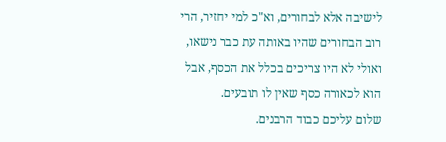לישיבה אלא לבחורים, וא"כ למי יחזיר, הרי רוב הבחורים שהיו באותה עת כבר נישאו, ואולי לא היו צריכים בכלל את הכסף, אבל הוא לכאורה כסף שאין לו תובעים.
שלום עליכם כבוד הרבנים.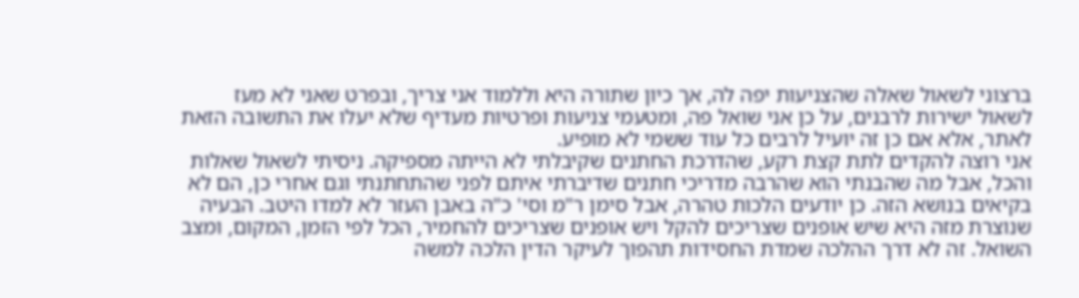ברצוני לשאול שאלה שהצניעות יפה לה, אך כיון שתורה היא וללמוד אני צריך, ובפרט שאני לא מעז לשאול ישירות לרבנים, על כן אני שואל פה, ומטעמי צניעות ופרטיות מעדיף שלא יעלו את התשובה הזאת לאתר, אלא אם כן זה יועיל לרבים כל עוד ששמי לא מופיע.
אני רוצה להקדים לתת קצת רקע, שהדרכת החתנים שקיבלתי לא הייתה מספיקה. ניסיתי לשאול שאלות והכל, אבל מה שהבנתי הוא שהרבה מדריכי חתנים שדיברתי איתם לפני שהתחתנתי וגם אחרי כן, הם לא בקיאים בנושא הזה. כן יודעים הלכות טהרה, אבל סימן ר"מ וסי' כ"ה באבן העזר לא למדו היטב. הבעיה שנוצרת מזה היא שיש אופנים שצריכים להקל ויש אופנים שצריכים להחמיר, הכל לפי הזמן, המקום, ומצב השואל. זה לא דרך ההלכה שמדת החסידות תהפוך לעיקר הדין הלכה למשה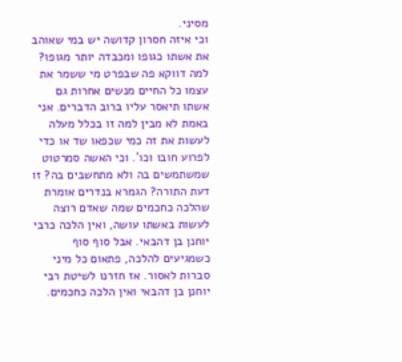מסיני.
וכי איזה חסרון קדושה יש במי שאוהב את אשתו כגופו ומכבדה יותר מגופו? למה דווקא פה שבפרט מי ששמר את עצמו כל החיים מנשים אחרות גם אשתו תיאסר עליו ברוב הדברים. אני באמת לא מבין למה זו בכלל מעלה לעשות את זה כמי שכפאו שד או כדי לפרוע חובו וכו'. וכי האשה סמרטוט שמשתמשים בה ולא מתחשבים בה? זו דעת התורה? הגמרא בנדרים אומרת שהלכה כחכמים שמה שאדם רוצה לעשות באשתו עושה, ואין הלכה כרבי יוחנן בן דהבאי. אבל סוף סוף כשמגיעים להלכה, פתאום כל מיני סברות לאסור. אז חזרנו לשיטת רבי יוחנן בן דהבאי ואין הלכה כחכמים.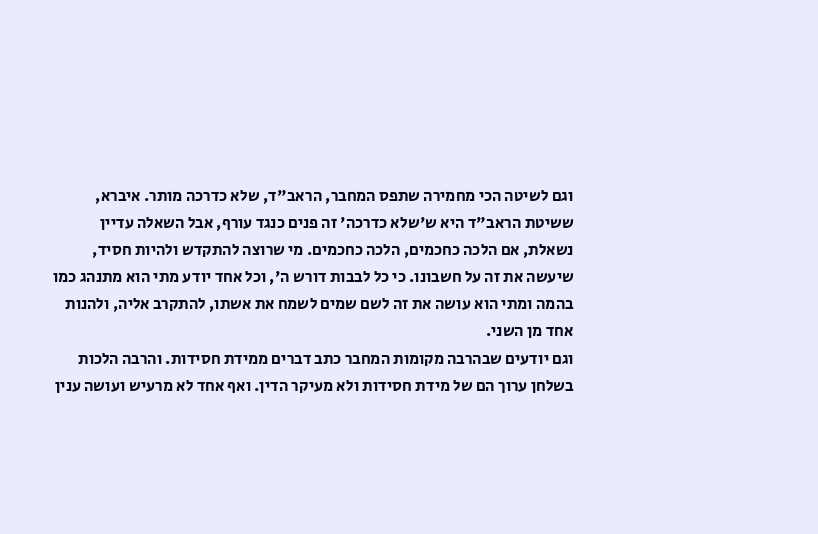וגם לשיטה הכי מחמירה שתפס המחבר, הראב"ד, שלא כדרכה מותר. איברא, ששיטת הראב"ד היא ש'שלא כדרכה' זה פנים כנגד עורף, אבל השאלה עדיין נשאלת, אם הלכה כחכמים, הלכה כחכמים. מי שרוצה להתקדש ולהיות חסיד, שיעשה את זה על חשבונו. כי כל לבבות דורש ה', וכל אחד יודע מתי הוא מתנהג כמו בהמה ומתי הוא עושה את זה לשם שמים לשמח את אשתו, להתקרב אליה, ולהנות אחד מן השני.
וגם יודעים שבהרבה מקומות המחבר כתב דברים ממידת חסידות. והרבה הלכות בשלחן ערוך הם של מידת חסידות ולא מעיקר הדין. ואף אחד לא מרעיש ועושה ענין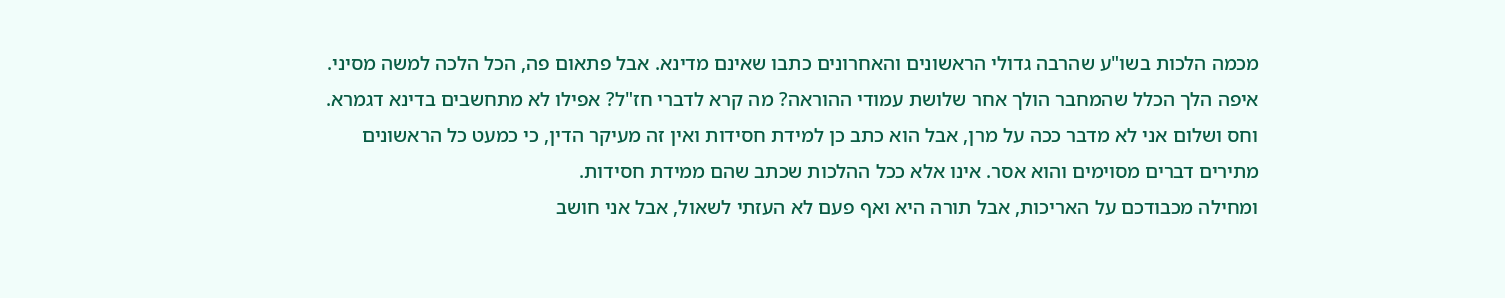מכמה הלכות בשו"ע שהרבה גדולי הראשונים והאחרונים כתבו שאינם מדינא. אבל פתאום פה, הכל הלכה למשה מסיני. איפה הלך הכלל שהמחבר הולך אחר שלושת עמודי ההוראה? מה קרא לדברי חז"ל? אפילו לא מתחשבים בדינא דגמרא. וחס ושלום אני לא מדבר ככה על מרן, אבל הוא כתב כן למידת חסידות ואין זה מעיקר הדין, כי כמעט כל הראשונים מתירים דברים מסוימים והוא אסר. אינו אלא ככל ההלכות שכתב שהם ממידת חסידות.
ומחילה מכבודכם על האריכות, אבל תורה היא ואף פעם לא העזתי לשאול, אבל אני חושב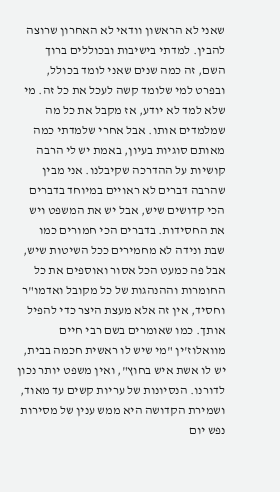שאני לא הראשון וודאי לא האחרון שרוצה להבין. למדתי בישיבות ובכוללים ברוך השם, זה כמה שנים שאני לומד בכולל, ובפרט למי שלומד קשה לעכל את כל זה. מי שלא למד לא יודע, אז מקבל את כל מה שמלמדים אותו. אבל אחרי שלמדתי כמה מאותם סוגיות בעיון, באמת יש לי הרבה קושיות על ההדרכה שקיבלנו. אני מבין שהרבה דברים לא ראויים במיוחד בדברים הכי קדושים שיש, אבל יש את המשפט ויש את החסידות. בדברים הכי חמורים כמו שבת ונידה לא מחמירים ככל השיטות שיש, אבל פה כמעט הכל אסור ואוספים את כל החומרות וההנהגות של כל מקובל ואדמו"ר וחסיד, אין זה אלא מעצת היצר כדי להפיל אותך. כמו שאומרים בשם רבי חיים מוואלוז'ין "מי שיש לו ראשית חכמה בבית, יש לו אשת איש בחוץ", ואין משפט יותר נכון לדורנו. הנסיונות של עריות קשים עד מאוד, ושמירת הקדושה היא ממש ענין של מסירות נפש יום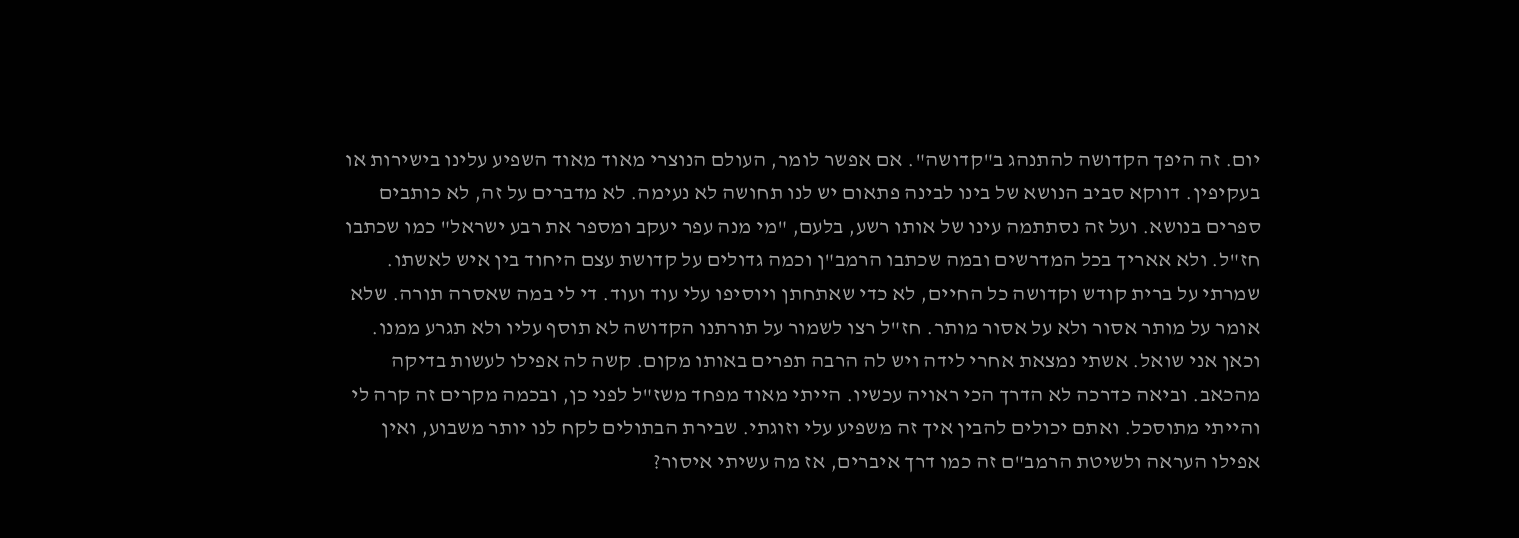יום. זה היפך הקדושה להתנהג ב"קדושה". אם אפשר לומר, העולם הנוצרי מאוד מאוד השפיע עלינו בישירות או בעקיפין. דווקא סביב הנושא של בינו לבינה פתאום יש לנו תחושה לא נעימה. לא מדברים על זה, לא כותבים ספרים בנושא. ועל זה נסתתמה עינו של אותו רשע, בלעם, "מי מנה עפר יעקב ומספר את רבע ישראל" כמו שכתבו חז"ל. ולא אאריך בכל המדרשים ובמה שכתבו הרמב"ן וכמה גדולים על קדושת עצם היחוד בין איש לאשתו.
שמרתי על ברית קודש וקדושה כל החיים, לא כדי שאתחתן ויוסיפו עלי עוד ועוד. די לי במה שאסרה תורה. שלא אומר על מותר אסור ולא על אסור מותר. חז"ל רצו לשמור על תורתנו הקדושה לא תוסף עליו ולא תגרע ממנו.
וכאן אני שואל. אשתי נמצאת אחרי לידה ויש לה הרבה תפרים באותו מקום. קשה לה אפילו לעשות בדיקה מהכאב. וביאה כדרכה לא הדרך הכי ראויה עכשיו. הייתי מאוד מפחד משז"ל לפני כן, ובכמה מקרים זה קרה לי והייתי מתוסכל. ואתם יכולים להבין איך זה משפיע עלי וזוגתי. שבירת הבתולים לקח לנו יותר משבוע, ואין אפילו העראה ולשיטת הרמב"ם זה כמו דרך איברים, אז מה עשיתי איסור?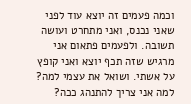וכמה פעמים זה יוצא עוד לפני שאני נכנס, ואני מתחרט ועושה תשובה. ולפעמים פתאום אני מרגיש שזה תכף יוצא ואני קופץ על אשתי. ושואל את עצמי למה? למה אני צריך להתנהג ככה?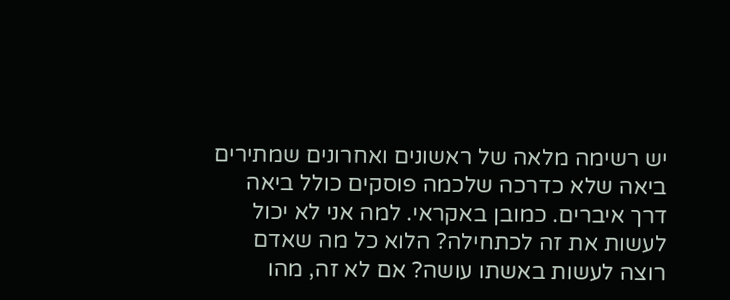יש רשימה מלאה של ראשונים ואחרונים שמתירים ביאה שלא כדרכה שלכמה פוסקים כולל ביאה דרך איברים. כמובן באקראי. למה אני לא יכול לעשות את זה לכתחילה? הלוא כל מה שאדם רוצה לעשות באשתו עושה? אם לא זה, מהו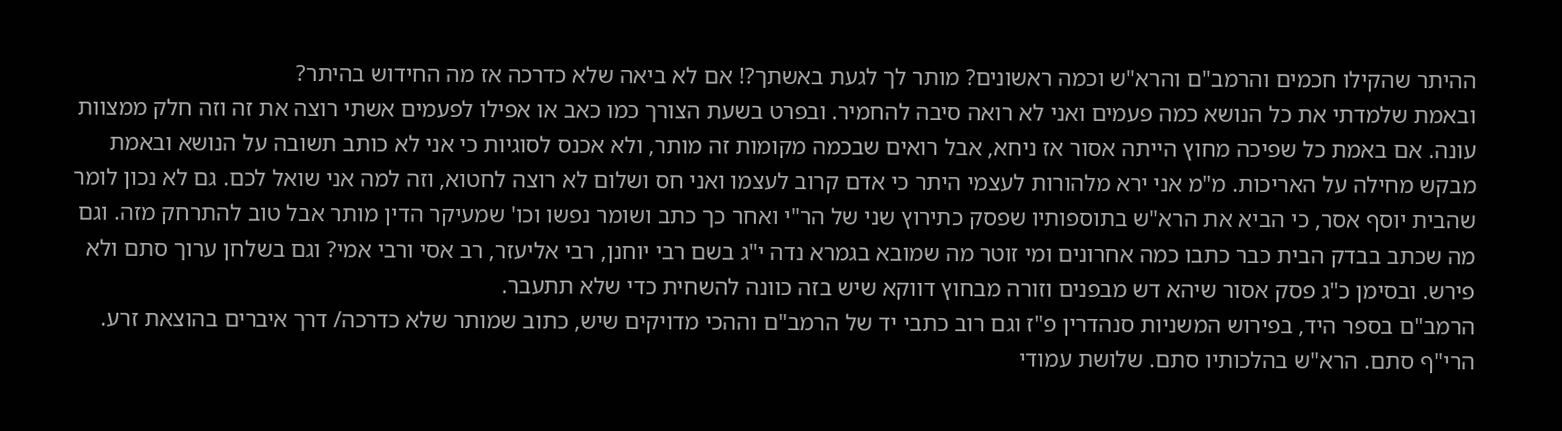ההיתר שהקילו חכמים והרמב"ם והרא"ש וכמה ראשונים? מותר לך לגעת באשתך?! אם לא ביאה שלא כדרכה אז מה החידוש בהיתר?
ובאמת שלמדתי את כל הנושא כמה פעמים ואני לא רואה סיבה להחמיר. ובפרט בשעת הצורך כמו כאב או אפילו לפעמים אשתי רוצה את זה וזה חלק ממצוות עונה. אם באמת כל שפיכה מחוץ הייתה אסור אז ניחא, אבל רואים שבכמה מקומות זה מותר, ולא אכנס לסוגיות כי אני לא כותב תשובה על הנושא ובאמת מבקש מחילה על האריכות. מ"מ אני ירא מלהורות לעצמי היתר כי אדם קרוב לעצמו ואני חס ושלום לא רוצה לחטוא, וזה למה אני שואל לכם. גם לא נכון לומר שהבית יוסף אסר, כי הביא את הרא"ש בתוספותיו שפסק כתירוץ שני של הר"י ואחר כך כתב ושומר נפשו וכו' שמעיקר הדין מותר אבל טוב להתרחק מזה. וגם מה שכתב בבדק הבית כבר כתבו כמה אחרונים ומי זוטר מה שמובא בגמרא נדה י"ג בשם רבי יוחנן, רבי אליעזר, רב אסי ורבי אמי? וגם בשלחן ערוך סתם ולא פירש. ובסימן כ"ג פסק אסור שיהא דש מבפנים וזורה מבחוץ דווקא שיש בזה כוונה להשחית כדי שלא תתעבר.
הרמב"ם בספר היד, בפירוש המשניות סנהדרין פ"ז וגם רוב כתבי יד של הרמב"ם וההכי מדויקים שיש, כתוב שמותר שלא כדרכה/ דרך איברים בהוצאת זרע. הרי"ף סתם. הרא"ש בהלכותיו סתם. שלושת עמודי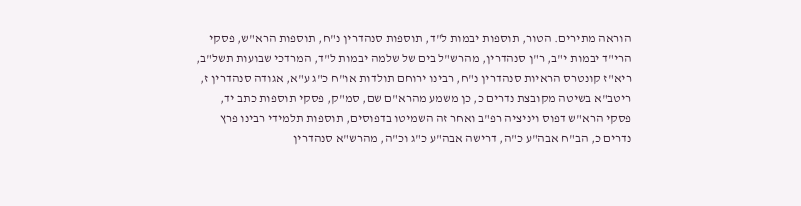הוראה מתירים. הטור, תוספות יבמות ל"ד, תוספות סנהדרין נ"ח, תוספות הרא"ש, פסקי הרי"ד יבמות י"ב, ר"ן סנהדרין, מהרש"ל בים של שלמה יבמות ל"ד, המרדכי שבועות תשל"ב, ריא"ז קונטרס הראיות סנהדרין נ"ח, רבינו ירוחם תולדות או"ח כ"ג ע"א, אגודה סנהדרין ז, ריטב"א בשיטה מקובצת נדרים כ, כן משמע מהרא"ם שם, סמ"ק, פסקי תוספות כתב יד, פסקי הרא"ש דפוס ויניציה רפ"ב ואחר זה השמיטו בדפוסים, תוספות תלמידי רבינו פרץ נדרים כ, הב"ח אבה"ע כ"ה, דרישה אבה"ע כ"ג וכ"ה, מהרש"א סנהדרין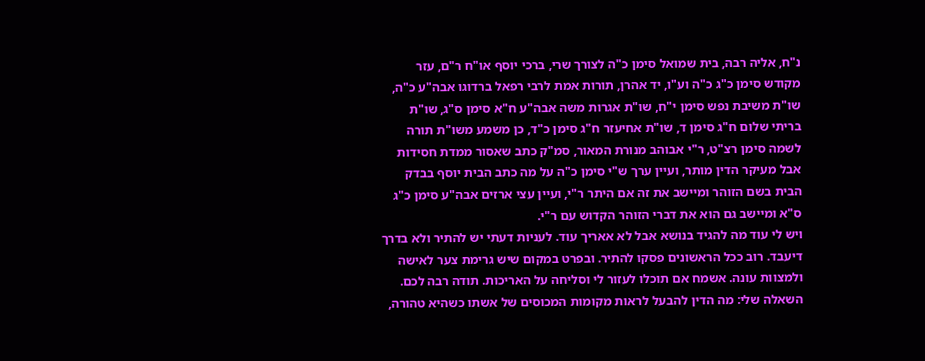נ"ח, אליה רבה, בית שמואל סימן כ"ה לצורך שרי, ברכי יוסף או"ח ר"ם, עזר מקודש סימן כ"ג כ"ה וע"ו, יד אהרן, תורות אמת לרבי רפאל ברדוגו אבה"ע כ"ה, שו"ת משיבת נפש סימן י"ח, שו"ת אגרות משה אבה"ע ח"א סימן ס"ג, שו"ת בריתי שלום ח"ג סימן ד, שו"ת אחיעזר ח"ג סימן כ"ד, כן משמע משו"ת תורה לשמה סימן רצ"ט, ר"י אבוהב מנורת המאור, סמ"ק כתב שאסור ממדת חסידות אבל מעיקר הדין מותר, ועיין ערך ש"י סימן כ"ה על מה כתב הבית יוסף בבדק הבית בשם הזוהר ומיישב את זה אם היתר ר"י, ועיין עצי ארזים אבה"ע סימן כ"ג ס"א ומיישב גם הוא את דברי הזוהר הקדוש עם ר"י.
ויש לי עוד מה להגיד בנושא אבל לא אאריך עוד. לעניות דעתי יש להתיר ולא בדרך דיעבד. רוב ככל הראשונים פסקו להתיר. ובפרט במקום שיש גרימת צער לאישה ולמצוות עונה. אשמח אם תוכלו לעזור לי וסליחה על האריכות. תודה רבה לכם.
השאלה שלי: מה הדין להבעל לראות מקומות המכוסים של אשתו כשהיא טהורה,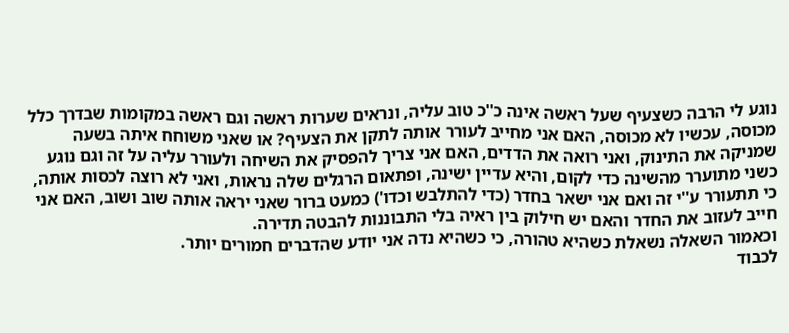נוגע לי הרבה כשצעיף שעל ראשה אינה כ''כ טוב עליה, ונראים שערות ראשה וגם ראשה במקומות שבדרך כלל מכוסה, עכשיו לא מכוסה, האם אני מחייב לעורר אותה לתקן את הצעיף? או שאני משוחח איתה בשעה שמניקה את התינוק, ואני רואה את הדדים, האם אני צריך להפסיק את השיחה ולעורר עליה על זה וגם נוגע כשני מתוערר מהשינה כדי לקום, והיא עדיין ישינה, ופתאום הרגלים שלה נראות, ואני לא רוצה לכסות אותה, כי תתעורר ע''י זה ואם אני ישאר בחדר (כדי להתלבש וכדו') כמעט ברור שאני יראה אותה שוב ושוב, האם אני חייב לעזוב את החדר והאם יש חילוק בין ראיה בלי התבוננות להבטה תדירה.
וכאמור השאלה נשאלת כשהיא טהורה, כי כשהיא נדה אני יודע שהדברים חמורים יותר.
לכבוד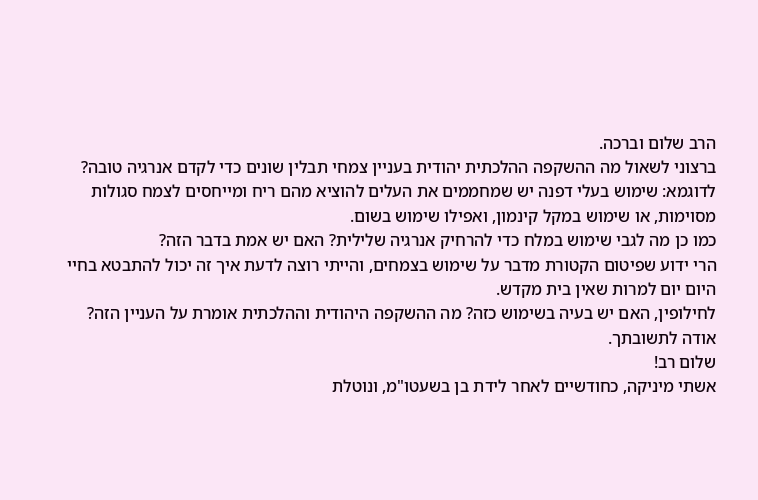הרב שלום וברכה.
ברצוני לשאול מה ההשקפה ההלכתית יהודית בעניין צמחי תבלין שונים כדי לקדם אנרגיה טובה?
לדוגמא: שימוש בעלי דפנה יש שמחממים את העלים להוציא מהם ריח ומייחסים לצמח סגולות מסוימות, או שימוש במקל קינמון, ואפילו שימוש בשום.
כמו כן מה לגבי שימוש במלח כדי להרחיק אנרגיה שלילית? האם יש אמת בדבר הזה?
הרי ידוע שפיטום הקטורת מדבר על שימוש בצמחים, והייתי רוצה לדעת איך זה יכול להתבטא בחיי היום יום למרות שאין בית מקדש.
לחילופין, האם יש בעיה בשימוש כזה? מה ההשקפה היהודית וההלכתית אומרת על העניין הזה?
אודה לתשובתך.
שלום רב!
אשתי מיניקה, כחודשיים לאחר לידת בן בשעטו"מ, ונוטלת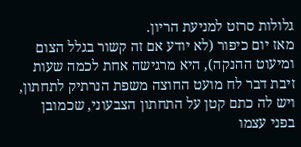גלולות סרזט למניעת הריון.
מאז יום כיפור (לא יודע אם זה קשור בגלל הצום ומיעוט ההנקה), היא מרגישה אחת לכמה שעות זיבת דבר לח מועט החוצה משפת הנרתיק לתחתון, ויש לה כתם קטן על התחתון הצבעוני, שכמובן בפני עצמו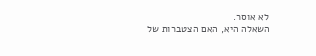לא אוסר.
השאלה היא, האם הצטברות של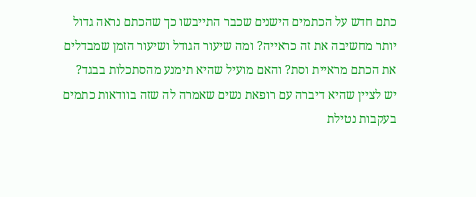כתם חדש על הכתמים הישנים שכבר התייבשו כך שהכתם נראה גדול יותר מחשיבה את זה כראייה? ומה שיעור הגודל ושיעור הזמן שמבדלים את הכתם מראיית וסת? והאם מועיל שהיא תימנע מהסתכלות בבגד?
יש לציין שהיא דיברה עם רופאת נשים שאמרה לה שזה בוודאות כתמים בעקבות נטילת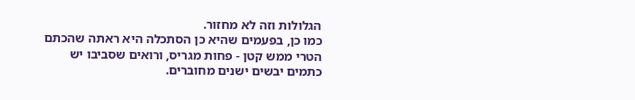הגלולות וזה לא מחזור.
כמו כן, בפעמים שהיא כן הסתכלה היא ראתה שהכתם הטרי ממש קטן - פחות מגריס, ורואים שסביבו יש כתמים יבשים ישנים מחוברים.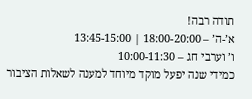תודה רבה!
א’-ה’ – 18:00-20:00 | 13:45-15:00
ו’ וערבי חג – 10:00-11:30
כמידי שנה יפעל מוקד מיוחד למענה לשאלות הציבור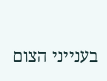בענייני הצום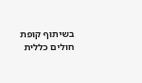בשיתוף קופת חולים כללית